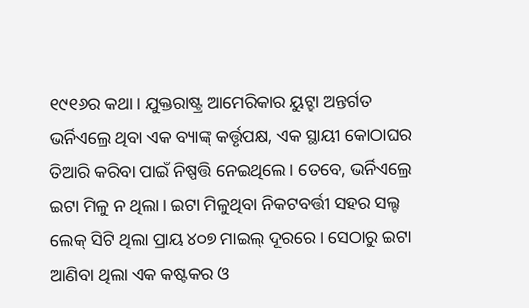୧୯୧୬ର କଥା। ଯୁକ୍ତରାଷ୍ଟ୍ର ଆମେରିକାର ୟୁଟ୍ହା ଅନ୍ତର୍ଗତ ଭର୍ନିଏଲ୍ରେ ଥିବା ଏକ ବ୍ୟାଙ୍କ୍ କର୍ତ୍ତୃପକ୍ଷ, ଏକ ସ୍ଥାୟୀ କୋଠାଘର ତିଆରି କରିବା ପାଇଁ ନିଷ୍ପତ୍ତି ନେଇଥିଲେ। ତେବେ, ଭର୍ନିଏଲ୍ରେ ଇଟା ମିଳୁ ନ ଥିଲା। ଇଟା ମିଳୁଥିବା ନିକଟବର୍ତ୍ତୀ ସହର ସଲ୍ଟ ଲେକ୍ ସିଟି ଥିଲା ପ୍ରାୟ ୪୦୭ ମାଇଲ୍ ଦୂରରେ। ସେଠାରୁ ଇଟା ଆଣିବା ଥିଲା ଏକ କଷ୍ଟକର ଓ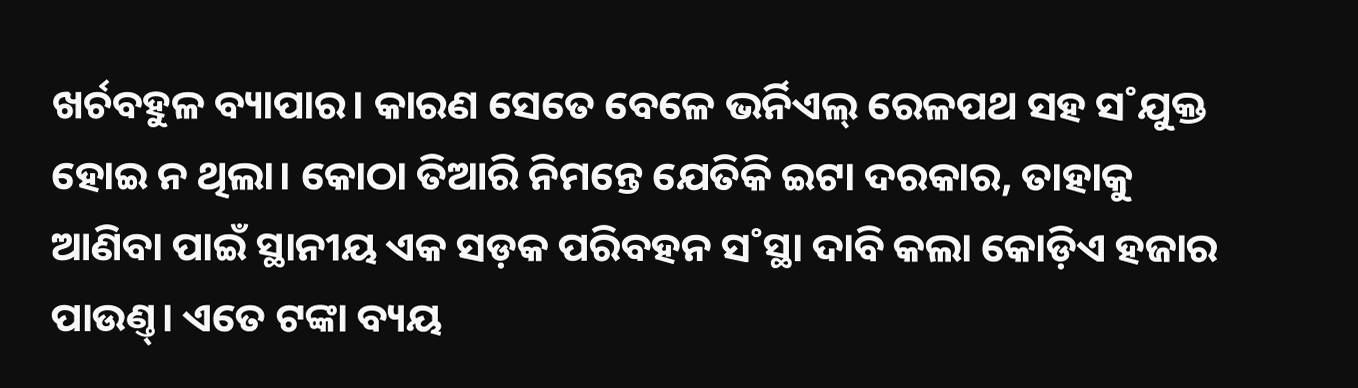ଖର୍ଚବହୁଳ ବ୍ୟାପାର। କାରଣ ସେତେ ବେଳେ ଭର୍ନିଏଲ୍ ରେଳପଥ ସହ ସ˚ଯୁକ୍ତ ହୋଇ ନ ଥିଲା। କୋଠା ତିଆରି ନିମନ୍ତେ ଯେତିକି ଇଟା ଦରକାର, ତାହାକୁ ଆଣିବା ପାଇଁ ସ୍ଥାନୀୟ ଏକ ସଡ଼କ ପରିବହନ ସ˚ସ୍ଥା ଦାବି କଲା କୋଡ଼ିଏ ହଜାର ପାଉଣ୍ତ୍। ଏତେ ଟଙ୍କା ବ୍ୟୟ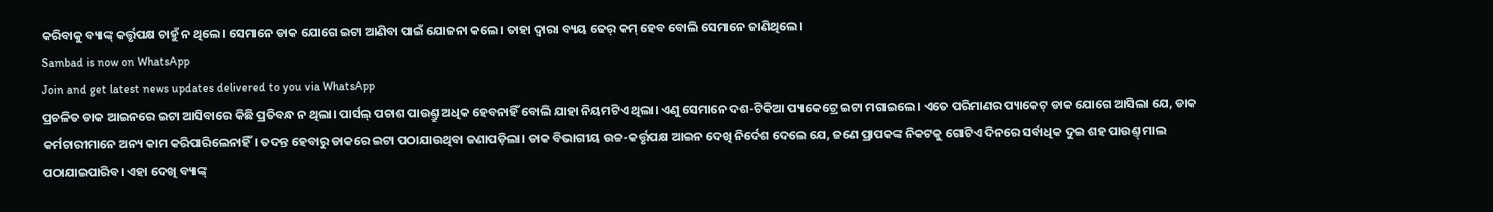କରିବାକୁ ବ୍ୟାଙ୍କ୍ କର୍ତ୍ତୃପକ୍ଷ ଚାହୁଁ ନ ଥିଲେ। ସେମାନେ ଡାକ ଯୋଗେ ଇଟା ଆଣିବା ପାଇଁ ଯୋଜନା କଲେ। ତାହା ଦ୍ବାରା ବ୍ୟୟ ଢେର୍ କମ୍ ହେବ ବୋଲି ସେମାନେ ଜାଣିଥିଲେ।
Sambad is now on WhatsApp
Join and get latest news updates delivered to you via WhatsApp
ପ୍ରଚଳିତ ଡାକ ଆଇନରେ ଇଟା ଆସିବାରେ କିଛି ପ୍ରତିବନ୍ଧ ନ ଥିଲା। ପାର୍ସଲ୍ ପଚାଶ ପାଉଣ୍ତ୍ରୁ ଅଧିକ ହେବନାହିଁ ବୋଲି ଯାହା ନିୟମଟିଏ ଥିଲା। ଏଣୁ ସେମାନେ ଦଶ-ଟିକିଆ ପ୍ୟାକେଟ୍ରେ ଇଟା ମଗାଇଲେ। ଏତେ ପରିମାଣର ପ୍ୟାକେଟ୍ ଡାକ ଯୋଗେ ଆସିଲା ଯେ, ଡାକ କର୍ମଚାରୀମାନେ ଅନ୍ୟ କାମ କରିପାରିଲେନାହିଁ। ତଦନ୍ତ ହେବାରୁ ଡାକରେ ଇଟା ପଠାଯାଉଥିବା ଜଣାପଡ଼ିଲା। ଡାକ ବିଭାଗୀୟ ଉଚ୍ଚ-କର୍ତ୍ତୃପକ୍ଷ ଆଇନ ଦେଖି ନିର୍ଦେଶ ଦେଲେ ଯେ, ଜଣେ ପ୍ରାପକଙ୍କ ନିକଟକୁ ଗୋଟିଏ ଦିନରେ ସର୍ବାଧିକ ଦୁଇ ଶହ ପାଉଣ୍ତ୍ ମାଲ ପଠାଯାଇପାରିବ। ଏହା ଦେଖି ବ୍ୟାଙ୍କ୍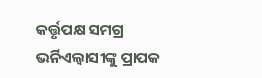କର୍ତ୍ତୃପକ୍ଷ ସମଗ୍ର ଭର୍ନିଏଲ୍ବାସୀଙ୍କୁ ପ୍ରାପକ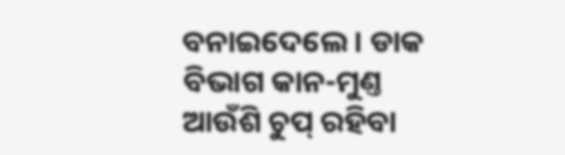ବନାଇଦେଲେ। ଡାକ ବିଭାଗ କାନ-ମୁଣ୍ତ ଆଉଁଶି ଚୁପ୍ ରହିବା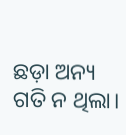ଛଡ଼ା ଅନ୍ୟ ଗତି ନ ଥିଲା।